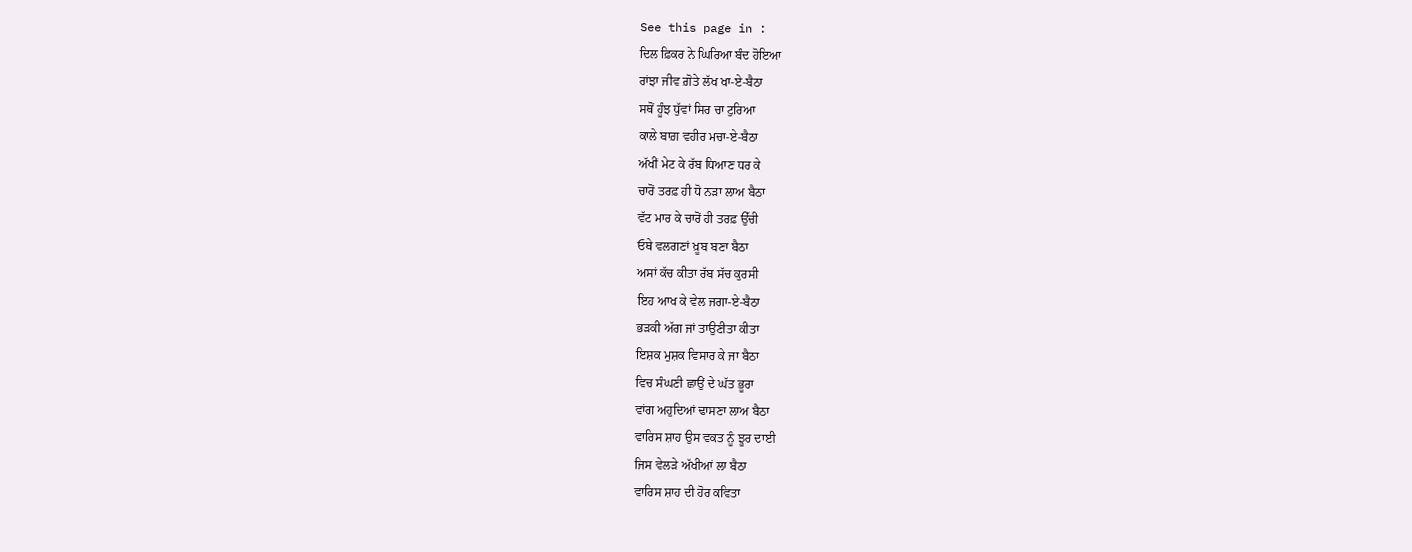See this page in :
ਦਿਲ ਫ਼ਿਕਰ ਨੇ ਘਿਰਿਆ ਬੰਦ ਹੋਇਆ
ਰਾਂਝਾ ਜੀਵ ਗ਼ੋਤੇ ਲੱਖ ਖਾ-ਏ-ਬੈਠਾ
ਸਥੋਂ ਹੂੰਝ ਧੁੱਵਾਂ ਸਿਰ ਚਾ ਟੁਰਿਆ
ਕਾਲੇ ਬਾਗ਼ ਵਹੀਰ ਮਚਾ-ਏ-ਬੈਠਾ
ਅੱਖੀਂ ਮੇਟ ਕੇ ਰੱਬ ਧਿਆਣ ਧਰ ਕੇ
ਚਾਰੋਂ ਤਰਫ਼ ਹੀ ਧੋ ਨੜਾ ਲਾਅ ਬੈਠਾ
ਵੱਟ ਮਾਰ ਕੇ ਚਾਰੋਂ ਹੀ ਤਰਫ਼ ਉੱਚੀ
ਓਥੇ ਵਲਗਣਾਂ ਖ਼ੂਬ ਬਣਾ ਬੈਠਾ
ਅਸਾਂ ਕੱਚ ਕੀਤਾ ਰੱਬ ਸੱਚ ਕੁਰਸੀ
ਇਹ ਆਖ ਕੇ ਵੇਲ ਜਗਾ-ਏ-ਬੈਠਾ
ਭੜਕੀ ਅੱਗ ਜਾਂ ਤਾਉਣੀਤਾ ਕੀਤਾ
ਇਸ਼ਕ ਮੁਸ਼ਕ ਵਿਸਾਰ ਕੇ ਜਾ ਬੈਠਾ
ਵਿਚ ਸੰਘਣੀ ਛਾਉਂ ਦੇ ਘੱਤ ਭੂਰਾ
ਵਾਂਗ ਅਹੁਦਿਆਂ ਢਾਸਣਾ ਲਾਅ ਬੈਠਾ
ਵਾਰਿਸ ਸ਼ਾਹ ਉਸ ਵਕਤ ਨੂੰ ਝੂਰ ਦਾਈ
ਜਿਸ ਵੇਲੜੇ ਅੱਖੀਆਂ ਲਾ ਬੈਠਾ
ਵਾਰਿਸ ਸ਼ਾਹ ਦੀ ਹੋਰ ਕਵਿਤਾ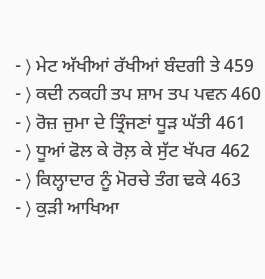- ⟩ ਮੇਟ ਅੱਖੀਆਂ ਰੱਖੀਆਂ ਬੰਦਗੀ ਤੇ 459
- ⟩ ਕਦੀ ਨਕਹੀ ਤਪ ਸ਼ਾਮ ਤਪ ਪਵਨ 460
- ⟩ ਰੋਜ਼ ਜੁਮਾ ਦੇ ਤ੍ਰਿੰਜਣਾਂ ਧੂੜ ਘੱਤੀ 461
- ⟩ ਧੂਆਂ ਫੋਲ ਕੇ ਰੋਲ਼ ਕੇ ਸੁੱਟ ਖੱਪਰ 462
- ⟩ ਕਿਲ੍ਹਾਦਾਰ ਨੂੰ ਮੋਰਚੇ ਤੰਗ ਢਕੇ 463
- ⟩ ਕੁੜੀ ਆਖਿਆ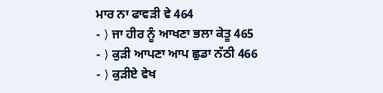ਮਾਰ ਨਾ ਫਾਵੜੀ ਵੇ 464
- ⟩ ਜਾ ਹੀਰ ਨੂੰ ਆਖਣਾ ਭਲਾ ਕੇਤੂ 465
- ⟩ ਕੁੜੀ ਆਪਣਾ ਆਪ ਛੁਡਾ ਨੱਠੀ 466
- ⟩ ਕੁੜੀਏ ਵੇਖ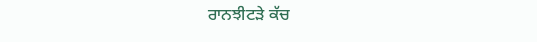ਰਾਨਝੀਟੜੇ ਕੱਚ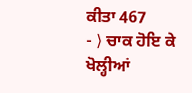ਕੀਤਾ 467
- ⟩ ਚਾਕ ਹੋਇ ਕੇ ਖੋਲ੍ਹੀਆਂ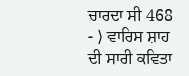ਚਾਰਦਾ ਸੀ 468
- ⟩ ਵਾਰਿਸ ਸ਼ਾਹ ਦੀ ਸਾਰੀ ਕਵਿਤਾ